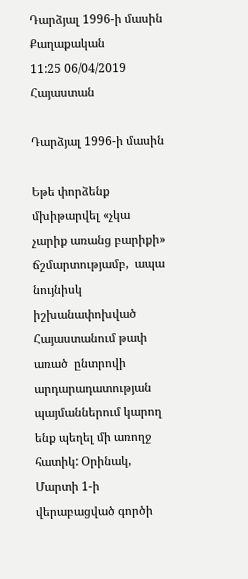Դարձյալ 1996-ի մասին
Քաղաքական
11:25 06/04/2019
Հայաստան

Դարձյալ 1996-ի մասին

Եթե փորձենք մխիթարվել «չկա չարիք առանց բարիքի» ճշմարտությամբ,  ապա  նույնիսկ  իշխանափոխված Հայաստանում թափ առած  ընտրովի արդարադատության պայմաններում կարող ենք պեղել մի առողջ հատիկ: Օրինակ, Մարտի 1-ի վերաբացված գործի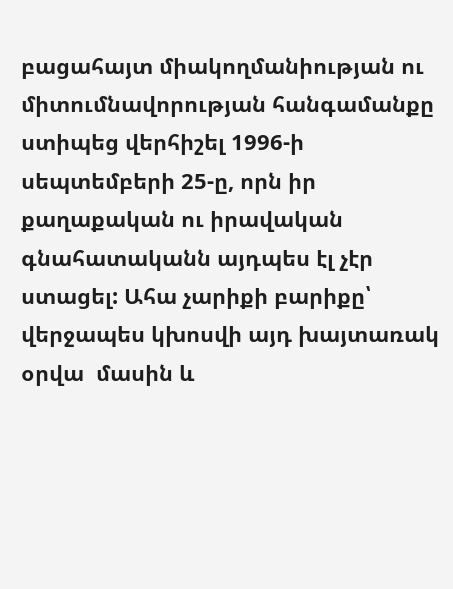բացահայտ միակողմանիության ու միտումնավորության հանգամանքը ստիպեց վերհիշել 1996-ի սեպտեմբերի 25-ը, որն իր քաղաքական ու իրավական գնահատականն այդպես էլ չէր ստացել: Ահա չարիքի բարիքը՝  վերջապես կխոսվի այդ խայտառակ օրվա  մասին և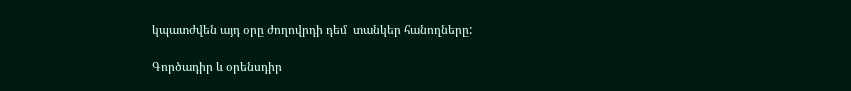կպատժվեն այդ օրը ժողովրդի դեմ  տանկեր հանողները:

Գործադիր և օրենսդիր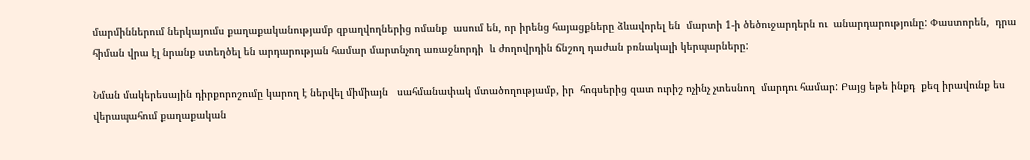մարմիններում ներկայումս քաղաքականությամբ զբաղվողներից ոմանք  ասում են, որ իրենց հայացքները ձևավորել են  մարտի 1-ի ծեծուջարդերն ու  անարդարությունը: Փաստորեն,  դրա հիման վրա էլ նրանք ստեղծել են արդարության համար մարտնչող առաջնորդի  և ժողովրդին ճնշող դաժան բռնակալի կերպարները:

Նման մակերեսային դիրքորոշումը կարող է ներվել միմիայն   սահմանափակ մտածողությամբ, իր  հոգսերից զատ ուրիշ ոչինչ չտեսնող  մարդու համար: Բայց եթե ինքդ  քեզ իրավունք ես վերապահում քաղաքական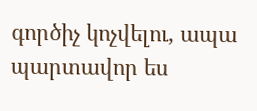գործիչ կոչվելու, ապա պարտավոր ես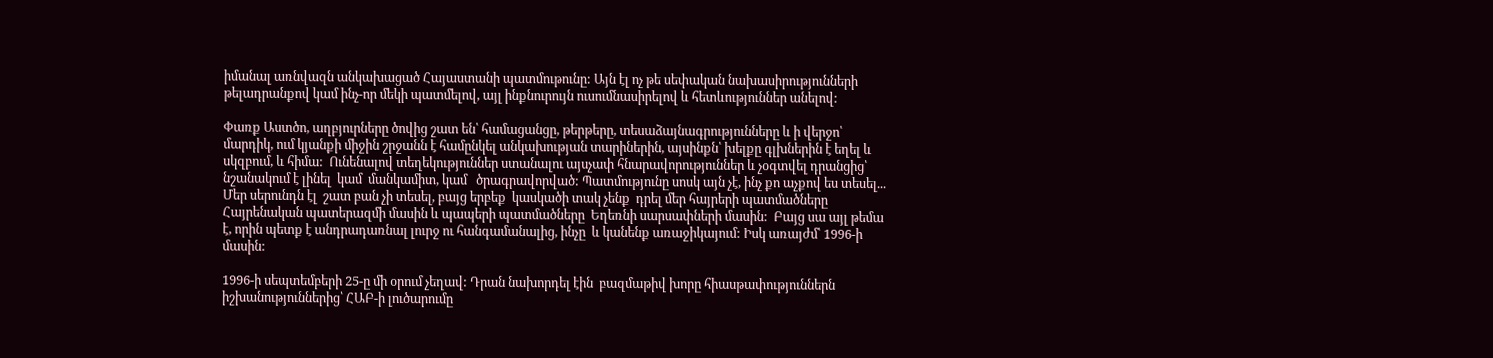իմանալ առնվազն անկախացած Հայաստանի պատմութունը: Այն էլ ոչ թե սեփական նախասիրությունների թելադրանքով կամ ինչ-որ մեկի պատմելով, այլ ինքնուրույն ուսումնասիրելով և հետևություններ անելով:

Փառք Աստծո, աղբյուրները ծովից շատ են՝ համացանցը, թերթերը, տեսաձայնագրությունները և ի վերջո՝ մարդիկ, ում կյանքի միջին շրջանն է համընկել անկախության տարիներին, այսինքն՝ խելքը գլխներին է եղել և սկզբում, և հիմա:  Ունենալով տեղեկություններ ստանալու այսչափ հնարավորություններ և չօգտվել դրանցից՝ նշանակում է լինել  կամ  մանկամիտ, կամ   ծրագրավորված: Պատմությունը սոսկ այն չէ, ինչ քո աչքով ես տեսել... Մեր սերունդն էլ  շատ բան չի տեսել, բայց երբեք  կասկածի տակ չենք  դրել մեր հայրերի պատմածները Հայրենական պատերազմի մասին և պապերի պատմածները  Եղեռնի սարսափների մասին:  Բայց սա այլ թեմա է, որին պետք է անդրադառնալ լուրջ ու հանգամանալից, ինչը  և կանենք առաջիկայում: Իսկ առայժմ՝ 1996-ի մասին:

1996-ի սեպտեմբերի 25-ը մի օրում չեղավ: Դրան նախորդել էին  բազմաթիվ խորը հիասթափություններն իշխանություններից՝ ՀԱԲ-ի լուծարումը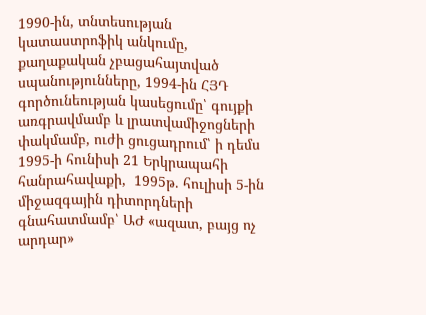1990-ին, տնտեսության կատաստրոֆիկ անկումը, քաղաքական չբացահայտված սպանությունները, 1994-ին ՀՅԴ գործունեության կասեցումը՝ գույքի առգրավմամբ և լրատվամիջոցների փակմամբ, ուժի ցուցադրում՝ ի դեմս  1995-ի հունիսի 21 Երկրապահի հանրահավաքի,  1995թ. հուլիսի 5-ին  միջազգային դիտորդների գնահատմամբ՝ ԱԺ «ազատ, բայց ոչ արդար»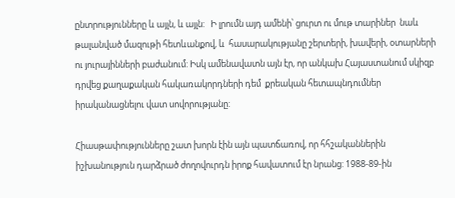ընտրությունները և այլն, և այլն:   Ի լրումն այդ ամենի՝ ցուրտ ու մութ տարիներ  նաև  թալանված մազութի հետևանքով, և  հասարակությանը շերտերի, խավերի, օտարների  ու յուրայինների բաժանում: Իսկ ամենավատն այն էր, որ անկախ Հայաստանում սկիզբ դրվեց քաղաքական հակառակորդների դեմ  քրեական հետապնդումներ իրականացնելու վատ սովորությանը:

Հիասթափությունները շատ խորն էին այն պատճառով, որ հհշականներին իշխանություն դարձրած ժողովուրդն իրոք հավատում էր նրանց: 1988-89-ին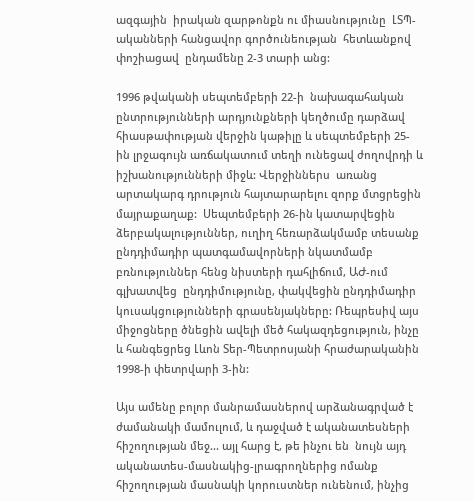ազգային  իրական զարթոնքն ու միասնությունը  ԼՏՊ-ականների հանցավոր գործունեության  հետևանքով  փոշիացավ  ընդամենը 2-3 տարի անց:

1996 թվականի սեպտեմբերի 22-ի  նախագահական ընտրությունների արդյունքների կեղծումը դարձավ հիասթափության վերջին կաթիլը և սեպտեմբերի 25-ին լրջագույն առճակատում տեղի ունեցավ ժողովրդի և իշխանությունների միջև: Վերջիններս  առանց արտակարգ դրություն հայտարարելու զորք մտցրեցին մայրաքաղաք:  Սեպտեմբերի 26-ին կատարվեցին  ձերբակալություններ, ուղիղ հեռարձակմամբ տեսանք ընդդիմադիր պատգամավորների նկատմամբ բռնություններ հենց նիստերի դահլիճում, ԱԺ-ում գլխատվեց  ընդդիմությունը, փակվեցին ընդդիմադիր կուսակցությունների գրասենյակները: Ռեպրեսիվ այս միջոցները ծնեցին ավելի մեծ հակազդեցություն, ինչը և հանգեցրեց Լևոն Տեր-Պետրոսյանի հրաժարականին 1998-ի փետրվարի 3-ին:

Այս ամենը բոլոր մանրամասներով արձանագրված է ժամանակի մամուլում, և դաջված է ականատեսների հիշողության մեջ... այլ հարց է, թե ինչու են  նույն այդ ականատես-մասնակից-լրագրողներից ոմանք հիշողության մասնակի կորուստներ ունենում, ինչից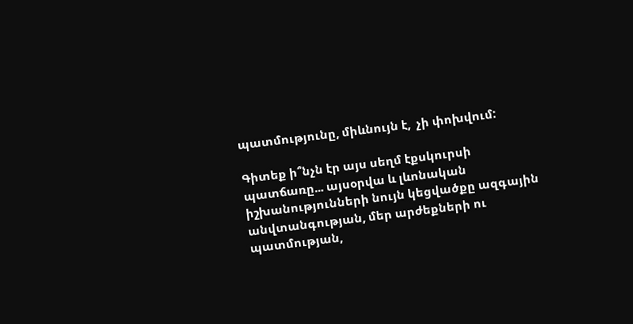պատմությունը, միևնույն է,  չի փոխվում:

Գիտեք ի՞նչն էր այս սեղմ էքսկուրսի պատճառը... այսօրվա և լևոնական իշխանությունների նույն կեցվածքը ազգային անվտանգության, մեր արժեքների ու պատմության,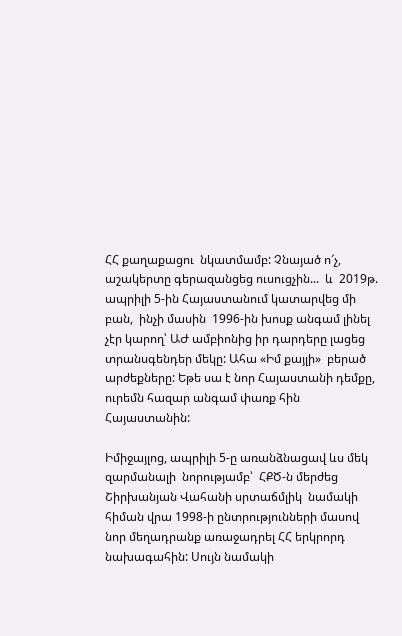ՀՀ քաղաքացու  նկատմամբ: Չնայած ո՜չ, աշակերտը գերազանցեց ուսուցչին...  և  2019թ. ապրիլի 5-ին Հայաստանում կատարվեց մի բան,  ինչի մասին  1996-ին խոսք անգամ լինել չէր կարող՝ ԱԺ ամբիոնից իր դարդերը լացեց տրանսգենդեր մեկը: Ահա «Իմ քայլի»  բերած արժեքները: Եթե սա է նոր Հայաստանի դեմքը, ուրեմն հազար անգամ փառք հին Հայաստանին:

Իմիջայլոց, ապրիլի 5-ը առանձնացավ ևս մեկ զարմանալի  նորությամբ՝  ՀՔԾ-ն մերժեց Շիրխանյան Վահանի սրտաճմլիկ  նամակի հիման վրա 1998-ի ընտրությունների մասով նոր մեղադրանք առաջադրել ՀՀ երկրորդ նախագահին: Սույն նամակի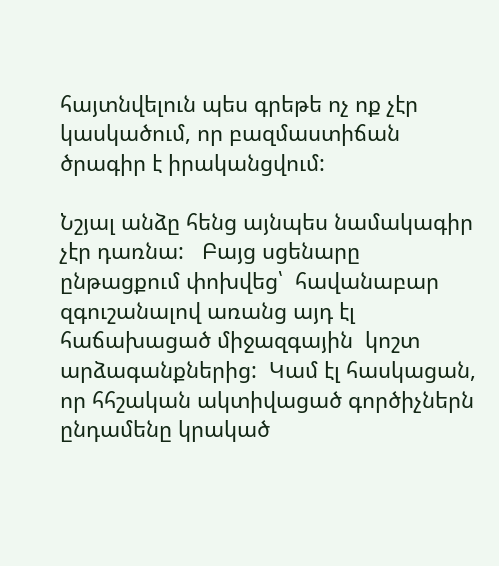հայտնվելուն պես գրեթե ոչ ոք չէր կասկածում, որ բազմաստիճան ծրագիր է իրականցվում:

Նշյալ անձը հենց այնպես նամակագիր չէր դառնա:   Բայց սցենարը ընթացքում փոխվեց՝  հավանաբար զգուշանալով առանց այդ էլ հաճախացած միջազգային  կոշտ արձագանքներից:  Կամ էլ հասկացան, որ հհշական ակտիվացած գործիչներն ընդամենը կրակած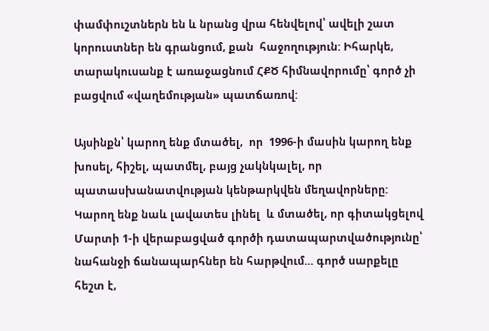փամփուշտներն են և նրանց վրա հենվելով՝ ավելի շատ  կորուստներ են գրանցում, քան  հաջողություն: Իհարկե, տարակուսանք է առաջացնում ՀՔԾ հիմնավորումը՝ գործ չի բացվում «վաղեմության» պատճառով:

Այսինքն՝ կարող ենք մտածել,  որ  1996-ի մասին կարող ենք խոսել, հիշել, պատմել, բայց չակնկալել, որ  պատասխանատվության կենթարկվեն մեղավորները: Կարող ենք նաև լավատես լինել  և մտածել, որ գիտակցելով  Մարտի 1-ի վերաբացված գործի դատապարտվածությունը՝  նահանջի ճանապարհներ են հարթվում... գործ սարքելը հեշտ է,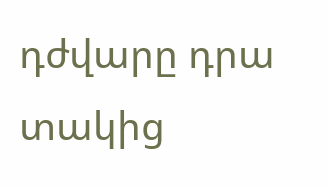դժվարը դրա տակից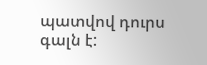պատվով դուրս գալն է: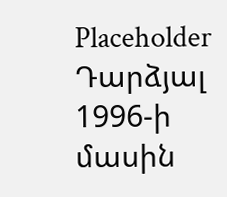Placeholder
Դարձյալ 1996-ի մասին